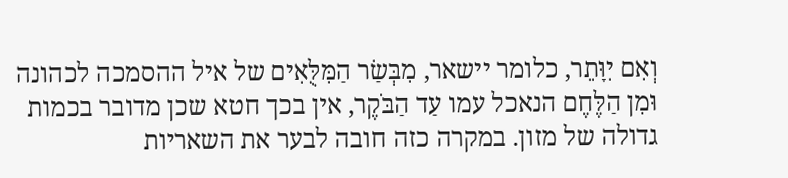וְאִם יִוָּתֵר, כלומר יישאר, מִבְּשַׂר הַמִּלֻּאִים של איל ההסמכה לכהונה וּמִן הַלֶּחֶם הנאכל עמו עַד הַבֹּקֶר, אין בכך חטא שכן מדובר בכמות גדולה של מזון. במקרה כזה חובה לבער את השאריות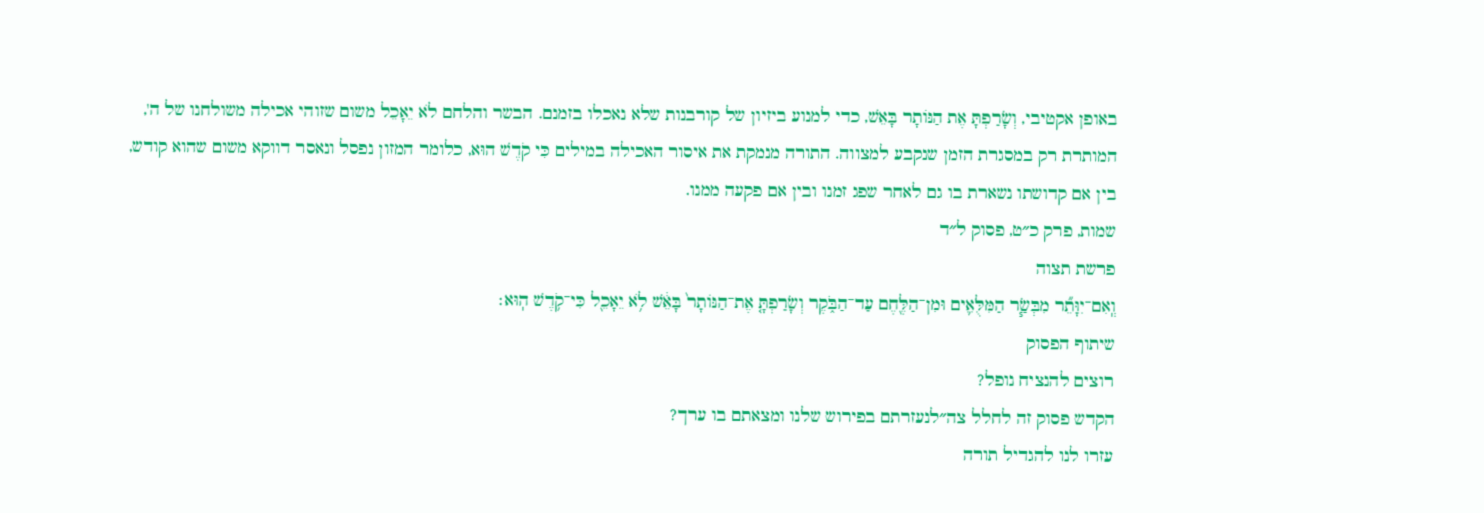באופן אקטיבי, וְשָׂרַפְתָּ אֶת הַנּוֹתָר בָּאֵשׁ, כדי למנוע ביזיון של קורבנות שלא נאכלו בזמנם. הבשר והלחם לֹא יֵאָכֵל משום שזוהי אכילה משולחנו של ה', המותרת רק במסגרת הזמן שנקבע למצווה. התורה מנמקת את איסור האכילה במילים כִּי קֹדֶשׁ הוּא, כלומר המזון נפסל ונאסר דווקא משום שהוא קודש, בין אם קדושתו נשארת בו גם לאחר שפג זמנו ובין אם פקעה ממנו.
שמות, פרק כ״ט, פסוק ל״ד
פרשת תצוה
וְֽאִם־יִוָּתֵ֞ר מִבְּשַׂ֧ר הַמִּלֻּאִ֛ים וּמִן־הַלֶּ֖חֶם עַד־הַבֹּ֑קֶר וְשָׂרַפְתָּ֤ אֶת־הַנּוֹתָר֙ בָּאֵ֔שׁ לֹ֥א יֵאָכֵ֖ל כִּי־קֹ֥דֶשׁ הֽוּא׃
שיתוף הפסוק
רוצים להנציח נופל?
הקדש פסוק זה לחלל צה״לנעזרתם בפירוש שלנו ומצאתם בו ערך?
עזרו לנו להגדיל תורה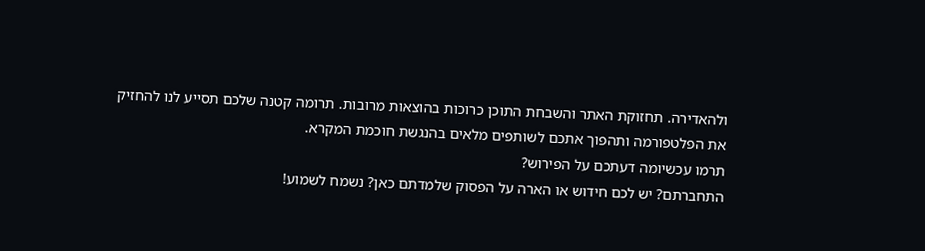ולהאדירה. תחזוקת האתר והשבחת התוכן כרוכות בהוצאות מרובות. תרומה קטנה שלכם תסייע לנו להחזיק את הפלטפורמה ותהפוך אתכם לשותפים מלאים בהנגשת חוכמת המקרא.
תרמו עכשיומה דעתכם על הפירוש?
התחברתם? יש לכם חידוש או הארה על הפסוק שלמדתם כאן? נשמח לשמוע!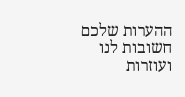ההערות שלכם חשובות לנו ועוזרות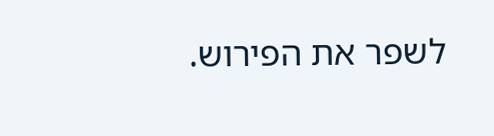לשפר את הפירוש.